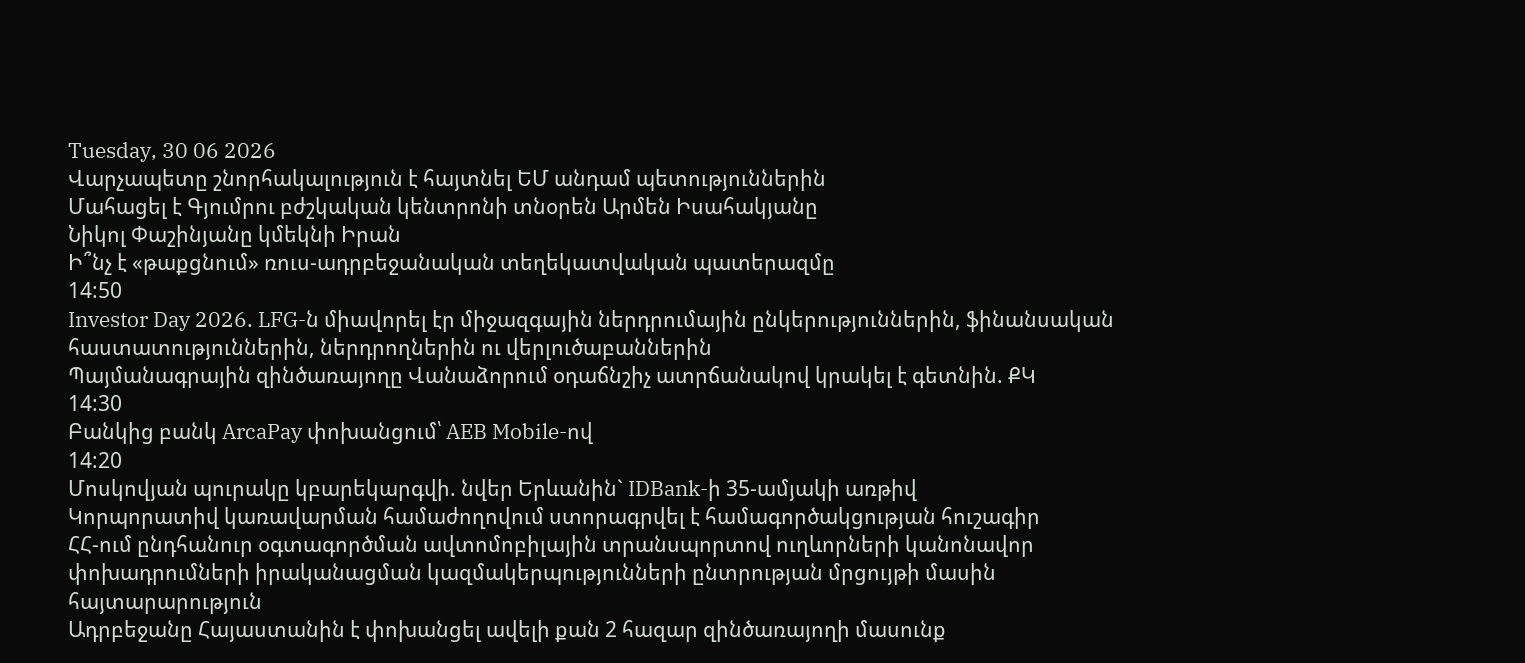Tuesday, 30 06 2026
Վարչապետը շնորհակալություն է հայտնել ԵՄ անդամ պետություններին
Մահացել է Գյումրու բժշկական կենտրոնի տնօրեն Արմեն Իսահակյանը
Նիկոլ Փաշինյանը կմեկնի Իրան
Ի՞նչ է «թաքցնում» ռուս-ադրբեջանական տեղեկատվական պատերազմը
14:50
Investor Day 2026. LFG-ն միավորել էր միջազգային ներդրումային ընկերություններին, ֆինանսական հաստատություններին, ներդրողներին ու վերլուծաբաններին
Պայմանագրային զինծառայողը Վանաձորում օդաճնշիչ ատրճանակով կրակել է գետնին. ՔԿ
14:30
Բանկից բանկ ArcaPay փոխանցում՝ AEB Mobile-ով
14:20
Մոսկովյան պուրակը կբարեկարգվի. նվեր Երևանին` IDBank-ի 35-ամյակի առթիվ
Կորպորատիվ կառավարման համաժողովում ստորագրվել է համագործակցության հուշագիր
ՀՀ-ում ընդհանուր օգտագործման ավտոմոբիլային տրանսպորտով ուղևորների կանոնավոր փոխադրումների իրականացման կազմակերպությունների ընտրության մրցույթի մասին հայտարարություն
Ադրբեջանը Հայաստանին է փոխանցել ավելի քան 2 հազար զինծառայողի մասունք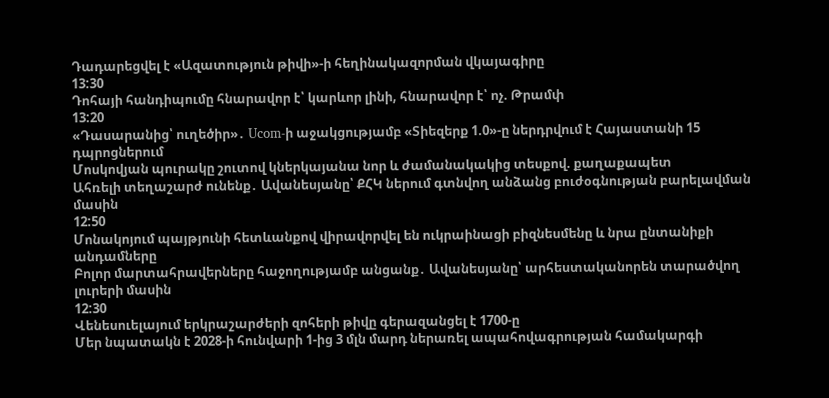Դադարեցվել է «Ազատություն թիվի»-ի հեղինակազորման վկայագիրը
13:30
Դոհայի հանդիպումը հնարավոր է՝ կարևոր լինի, հնարավոր է՝ ոչ. Թրամփ
13:20
«Դասարանից՝ ուղեծիր»․ Ucom-ի աջակցությամբ «Տիեզերք 1.0»-ը ներդրվում է Հայաստանի 15 դպրոցներում
Մոսկովյան պուրակը շուտով կներկայանա նոր և ժամանակակից տեսքով. քաղաքապետ
Ահռելի տեղաշարժ ունենք․ Ավանեսյանը՝ ՔՀԿ ներում գտնվող անձանց բուժօգնության բարելավման մասին
12:50
Մոնակոյում պայթյունի հետևանքով վիրավորվել են ուկրաինացի բիզնեսմենը և նրա ընտանիքի անդամները
Բոլոր մարտահրավերները հաջողությամբ անցանք․ Ավանեսյանը՝ արհեստականորեն տարածվող լուրերի մասին
12:30
Վենեսուելայում երկրաշարժերի զոհերի թիվը գերազանցել է 1700-ը
Մեր նպատակն է 2028-ի հունվարի 1-ից 3 մլն մարդ ներառել ապահովագրության համակարգի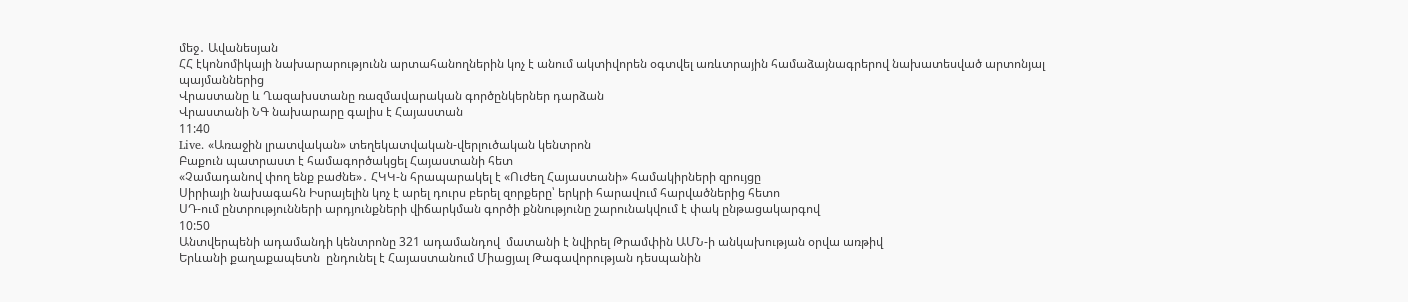մեջ․ Ավանեսյան
ՀՀ էկոնոմիկայի նախարարությունն արտահանողներին կոչ է անում ակտիվորեն օգտվել առևտրային համաձայնագրերով նախատեսված արտոնյալ պայմաններից
Վրաստանը և Ղազախստանը ռազմավարական գործընկերներ դարձան
Վրաստանի ՆԳ նախարարը գալիս է Հայաստան
11:40
Live. «Առաջին լրատվական» տեղեկատվական-վերլուծական կենտրոն
Բաքուն պատրաստ է համագործակցել Հայաստանի հետ
«Չամադանով փող ենք բաժնե»․ ՀԿԿ-ն հրապարակել է «Ուժեղ Հայաստանի» համակիրների զրույցը
Սիրիայի նախագահն Իսրայելին կոչ է արել դուրս բերել զորքերը՝ երկրի հարավում հարվածներից հետո
ՍԴ-ում ընտրությունների արդյունքների վիճարկման գործի քննությունը շարունակվում է փակ ընթացակարգով
10:50
Անտվերպենի ադամանդի կենտրոնը 321 ադամանդով  մատանի է նվիրել Թրամփին ԱՄՆ-ի անկախության օրվա առթիվ
Երևանի քաղաքապետն  ընդունել է Հայաստանում Միացյալ Թագավորության դեսպանին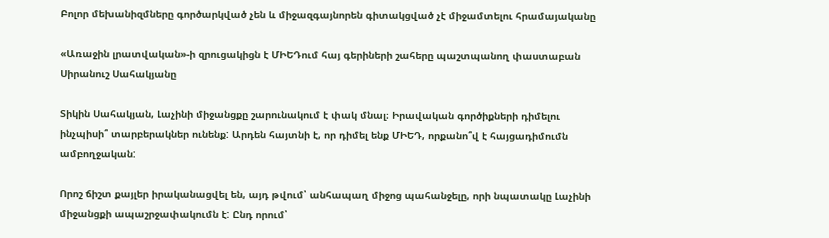Բոլոր մեխանիզմները գործարկված չեն և միջազգայնորեն գիտակցված չէ միջամտելու հրամայականը

«Առաջին լրատվական»-ի զրուցակիցն է ՄԻԵԴում հայ գերիների շահերը պաշտպանող փաստաբան Սիրանուշ Սահակյանը

Տիկին Սահակյան, Լաչինի միջանցքը շարունակում է փակ մնալ։ Իրավական գործիքների դիմելու ինչպիսի՞ տարբերակներ ունենք: Արդեն հայտնի է, որ դիմել ենք ՄԻԵԴ, որքանո՞վ է հայցադիմումն ամբողջական:

Որոշ ճիշտ քայլեր իրականացվել են, այդ թվում՝ անհապաղ միջոց պահանջելը, որի նպատակը Լաչինի միջանցքի ապաշրջափակումն է: Ընդ որում՝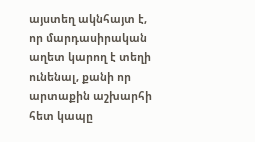այստեղ ակնհայտ է, որ մարդասիրական աղետ կարող է տեղի ունենալ, քանի որ արտաքին աշխարհի հետ կապը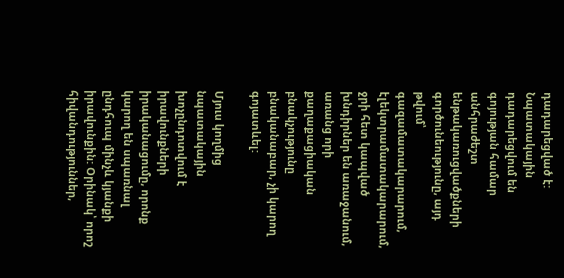դադարեցված է: Նպատակային դադարեցվում են գոյության համար անհրաժեշտ ենթակառուցվածքների գործունեությունը, այդ թվում՝ գազամատակարարում, էլեկտրամատակարարում, ջրի հետ կապված խնդիրներ են առաջանում, առանց որի քաղաքացիական բնակչությունը բնականաբար, չի կարող գոյատևել:

Մյուս կողմից նպատակային խոչընդոտվում է իրավունքների իրականացումը, որոնք կարող են սպառնալ ընդհուպ մինչև կյանքի իրավունքին: Օրինակ՝ որոշ հիվանդություններ,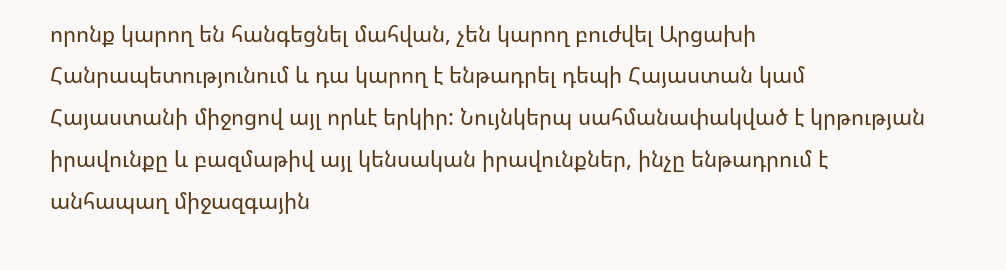որոնք կարող են հանգեցնել մահվան, չեն կարող բուժվել Արցախի Հանրապետությունում և դա կարող է ենթադրել դեպի Հայաստան կամ Հայաստանի միջոցով այլ որևէ երկիր: Նույնկերպ սահմանափակված է կրթության իրավունքը և բազմաթիվ այլ կենսական իրավունքներ, ինչը ենթադրում է անհապաղ միջազգային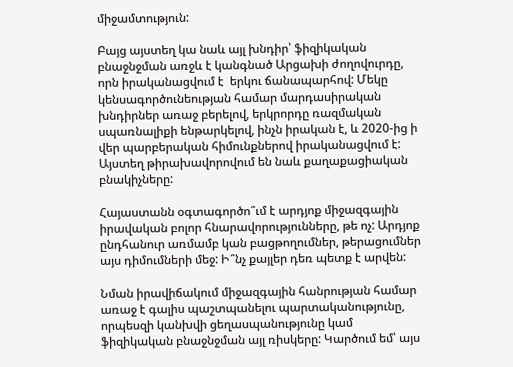միջամտություն:

Բայց այստեղ կա նաև այլ խնդիր՝ ֆիզիկական բնաջնջման առջև է կանգնած Արցախի ժողովուրդը, որն իրականացվում է  երկու ճանապարհով: Մեկը կենսագործունեության համար մարդասիրական խնդիրներ առաջ բերելով, երկրորդը ռազմական սպառնալիքի ենթարկելով, ինչն իրական է, և 2020-ից ի վեր պարբերական հիմունքներով իրականացվում է: Այստեղ թիրախավորովում են նաև քաղաքացիական բնակիչները:

Հայաստանն օգտագործո՞ւմ է արդյոք միջազգային իրավական բոլոր հնարավորությունները, թե ոչ: Արդյոք ընդհանուր առմամբ կան բացթողումներ, թերացումներ այս դիմումների մեջ: Ի՞նչ քայլեր դեռ պետք է արվեն:

Նման իրավիճակում միջազգային հանրության համար առաջ է գալիս պաշտպանելու պարտականությունը, որպեսզի կանխվի ցեղասպանությունը կամ ֆիզիկական բնաջնջման այլ ռիսկերը: Կարծում եմ՝ այս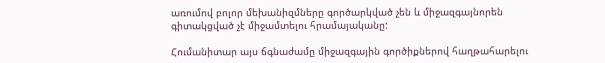առումով բոլոր մեխանիզմները գործարկված չեն և միջազգայնորեն գիտակցված չէ միջամտելու հրամայականը:

Հումանիտար այս ճգնաժամը միջազգային գործիքներով հաղթահարելու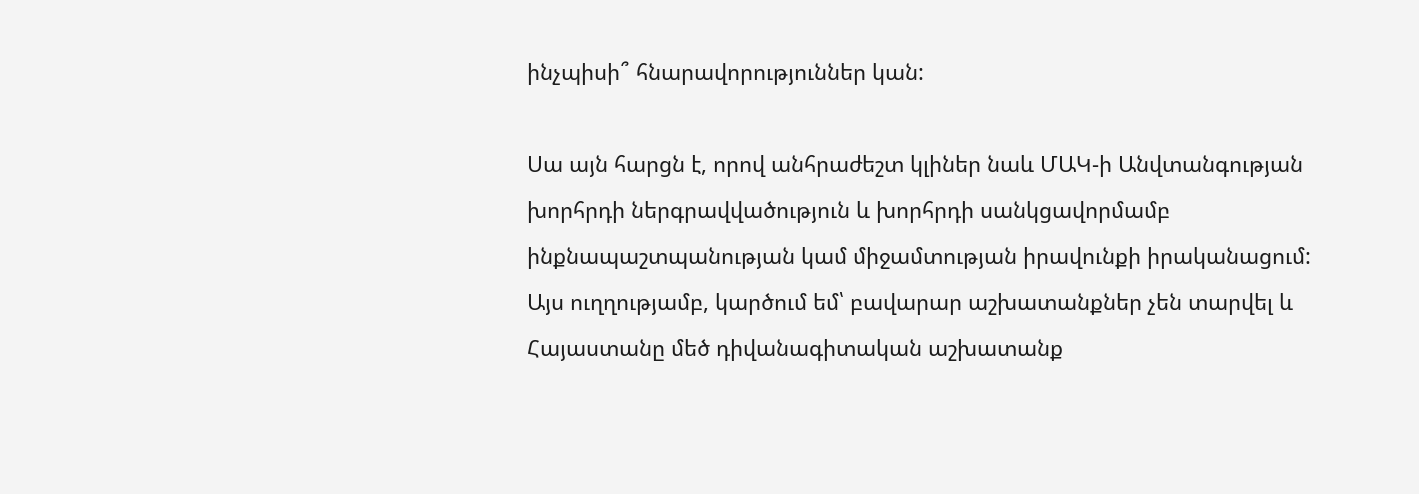ինչպիսի՞ հնարավորություններ կան:

Սա այն հարցն է, որով անհրաժեշտ կլիներ նաև ՄԱԿ-ի Անվտանգության խորհրդի ներգրավվածություն և խորհրդի սանկցավորմամբ ինքնապաշտպանության կամ միջամտության իրավունքի իրականացում: Այս ուղղությամբ, կարծում եմ՝ բավարար աշխատանքներ չեն տարվել և Հայաստանը մեծ դիվանագիտական աշխատանք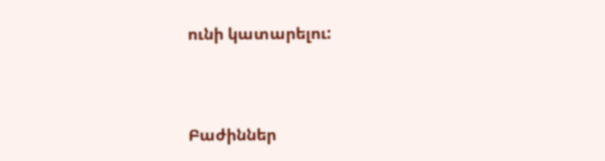ունի կատարելու:



Բաժիններ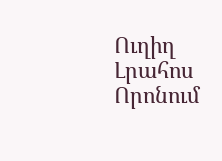Ուղիղ
Լրահոս
Որոնում